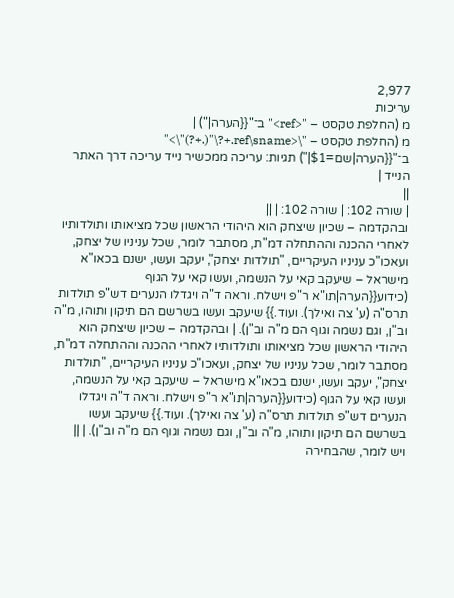2,977
עריכות
מ (החלפת טקסט – "<ref>" ב־"{{הערה|") |
מ (החלפת טקסט – "\<ref\sname.+?\"(.+?)"\>" ב־"{{הערה|שם=$1|") תגיות: עריכה ממכשיר נייד עריכה דרך האתר הנייד |
||
| שורה 102: | שורה 102: | ||
ובהקדמה – שכיון שיצחק הוא היהודי הראשון שכל מציאותו ותולדותיו לאחרי ההכנה וההתחלה דמ"ת, מסתבר לומר, שכל עניניו של יצחק, ועאכו"כ עניניו העיקריים, "תולדות יצחק", יעקב ועשו, ישנם בכאו"א מישראל – שיעקב קאי על הנשמה, ועשו קאי על הגוף (כידוע{{הערה|תו"א ר"פ וישלח. וראה ד"ה ויגדלו הנערים דש"פ תולדות תרס"ה (ע' צה ואילך). ועוד.}} שיעקב ועשו בשרשם הם תיקון ותוהו, מ"ה וב"ן, וגם נשמה וגוף הם מ"ה וב"ן). | ובהקדמה – שכיון שיצחק הוא היהודי הראשון שכל מציאותו ותולדותיו לאחרי ההכנה וההתחלה דמ"ת, מסתבר לומר, שכל עניניו של יצחק, ועאכו"כ עניניו העיקריים, "תולדות יצחק", יעקב ועשו, ישנם בכאו"א מישראל – שיעקב קאי על הנשמה, ועשו קאי על הגוף (כידוע{{הערה|תו"א ר"פ וישלח. וראה ד"ה ויגדלו הנערים דש"פ תולדות תרס"ה (ע' צה ואילך). ועוד.}} שיעקב ועשו בשרשם הם תיקון ותוהו, מ"ה וב"ן, וגם נשמה וגוף הם מ"ה וב"ן). | ||
ויש לומר, שהבחירה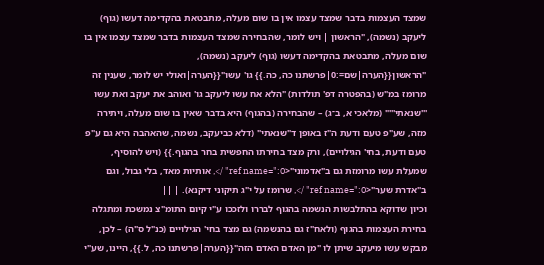שמצד העצמות בדבר שמצד עצמו אין בו שום מעלה, מתבטאת בהקדימה דעשו (גוף) ליעקב (נשמה), "הראשון | ויש לומר, שהבחירה שמצד העצמות בדבר שמצד עצמו אין בו שום מעלה, מתבטאת בהקדימה דעשו (גוף) ליעקב (נשמה), "הראשון{{הערה|שם=:0|פרשתנו כה, כה.}} גו' עשו"{{הערה|ואולי יש לומר, שענין זה מרומז במ"ש (בהפטרה דפ' תולדות) "הלא אח עשו ליעקב גו' ואוהב את יעקב ואת עשו '''שנאתי'''" (מלאכי א, ב־ג) – שהבחירה (בהגוף) היא בדבר שאין בו שום מעלה, ויתירה מזה, שע"פ טעם ודעת ה"ז באופן ד"שנאתי" (דלא כביעקב, נשמה, שהאהבה היא גם ע"פ טעם ודעת, בחי' הגילויים), ורק מצד בחירתו החפשית בחר בהגוף.}} (ויש להוסיף, שמעלת עשו מרומזת גם ב"אדמוני"<ref name=":0" />, אותיות מאד, בלי גבול, וגם ב"אדרת שער"<ref name=":0" />, שרומז על י"ג תיקוני דיקנא). | ||
וכיון שדוקא בהתלבשות הנשמה בהגוף לבררו ולזככו ע"י קיום התומ"צ נמשכת ומתגלה בחירת העצמות בהגוף (ולאח"ז גם בהנשמה) גם מצד בחי' הגילויים (כנ"ל ס"ה) – לכן, מבקש עשו מיעקב שיתן לו "מן האדם האדם הזה"{{הערה|פרשתנו כה, ל.}}, היינו, שע"י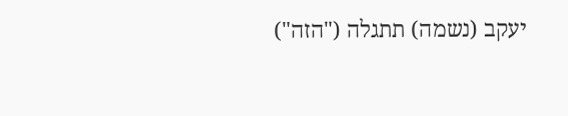יעקב (נשמה) תתגלה ("הזה")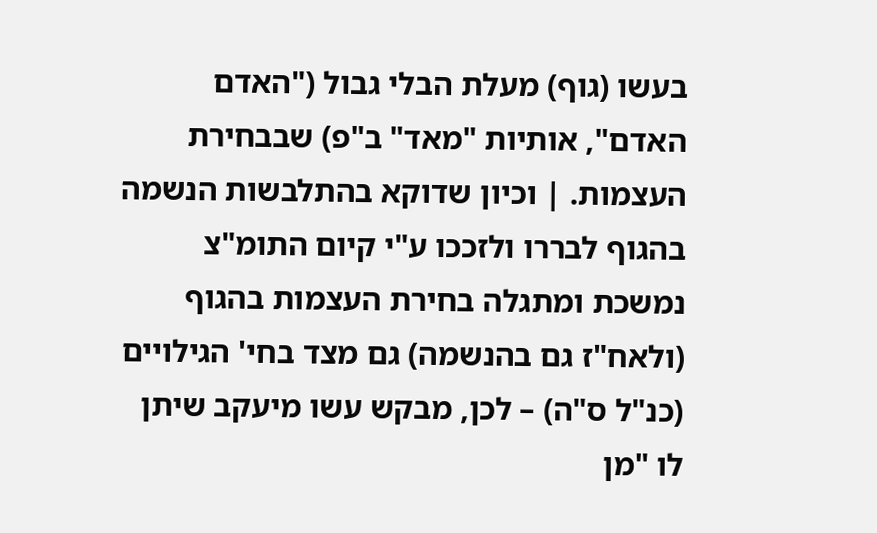בעשו (גוף) מעלת הבלי גבול ("האדם האדם", אותיות "מאד" ב"פ) שבבחירת העצמות. | וכיון שדוקא בהתלבשות הנשמה בהגוף לבררו ולזככו ע"י קיום התומ"צ נמשכת ומתגלה בחירת העצמות בהגוף (ולאח"ז גם בהנשמה) גם מצד בחי' הגילויים (כנ"ל ס"ה) – לכן, מבקש עשו מיעקב שיתן לו "מן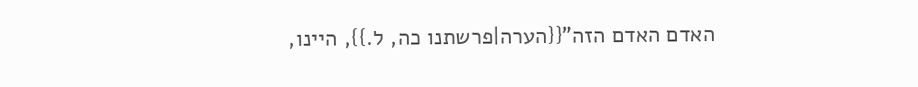האדם האדם הזה"{{הערה|פרשתנו כה, ל.}}, היינו,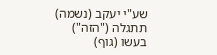שע"י יעקב (נשמה) תתגלה ("הזה") בעשו (גוף)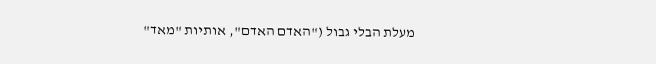מעלת הבלי גבול ("האדם האדם", אותיות "מאד"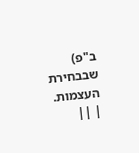ב"פ) שבבחירת העצמות. | ||